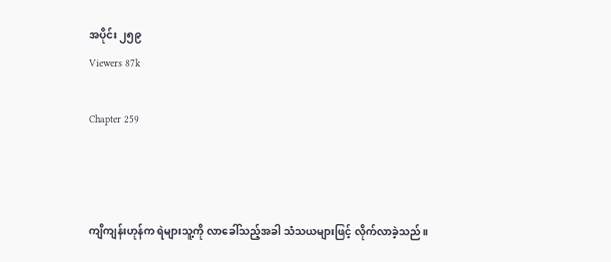အပိုင်း ၂၅၉
Viewers 87k

Chapter 259



ကျိကျန်းဟုန်က ရဲများသူ့ကို လာခေါ်သည့်အခါ သံသယများဖြင့် လိုက်လာခဲ့သည်။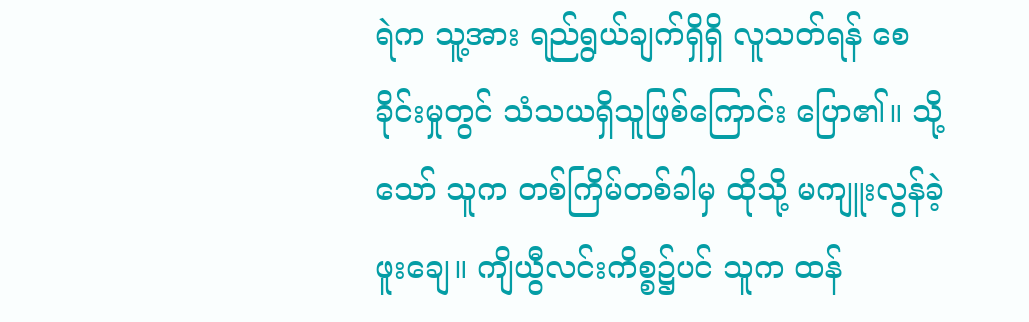ရဲက သူ့အား ရည်ရွယ်ချက်ရှိရှိ လူသတ်ရန် စေခိုင်းမှုတွင် သံသယရှိသူဖြစ်ကြောင်း ပြော၏။ သို့သော် သူက တစ်ကြိမ်တစ်ခါမှ ထိုသို့ မကျူးလွန်ခဲ့ဖူးချေ။ ကျိယွီလင်းကိစ္စ၌ပင် သူက ထန်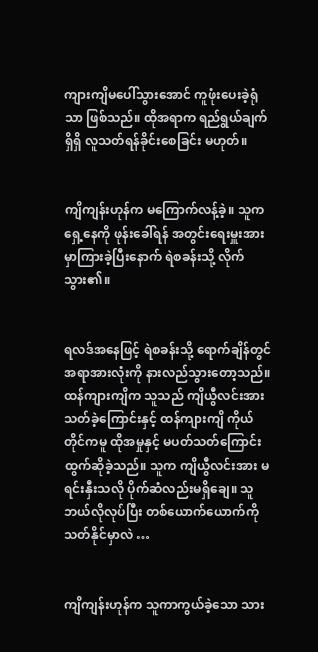ကျားကျိမပေါ်သွားအောင် ကူဖုံးပေးခဲ့ရုံသာ ဖြစ်သည်။ ထိုအရာက ရည်ရွယ်ချက်ရှိရှိ လူသတ်ရန်ခိုင်းစေခြင်း မဟုတ်။


ကျိကျန်းဟုန်က မကြောက်လန့်ခဲ့။ သူက ရှေ့နေကို ဖုန်းခေါ်ရန် အတွင်းရေးမှူးအား မှာကြားခဲ့ပြီးနောက် ရဲစခန်းသို့ လိုက်သွား၏။


ရလဒ်အနေဖြင့် ရဲစခန်းသို့ ရောက်ချိန်တွင် အရာအားလုံးကို နားလည်သွားတော့သည်။ ထန်ကျားကျိက သူသည် ကျိယွီလင်းအား သတ်ခဲ့ကြောင်းနှင့် ထန်ကျားကျိ ကိုယ်တိုင်ကမူ ထိုအမှုနှင့် မပတ်သတ်ကြောင်း ထွက်ဆိုခဲ့သည်။ သူက ကျိယွီလင်းအား မရင်းနှီးသလို ပိုက်ဆံလည်းမရှိချေ။ သူ ဘယ်လိုလုပ်ပြီး တစ်ယောက်ယောက်ကို သတ်နိုင်မှာလဲ …


ကျိကျန်းဟုန်က သူကာကွယ်ခဲ့သော သား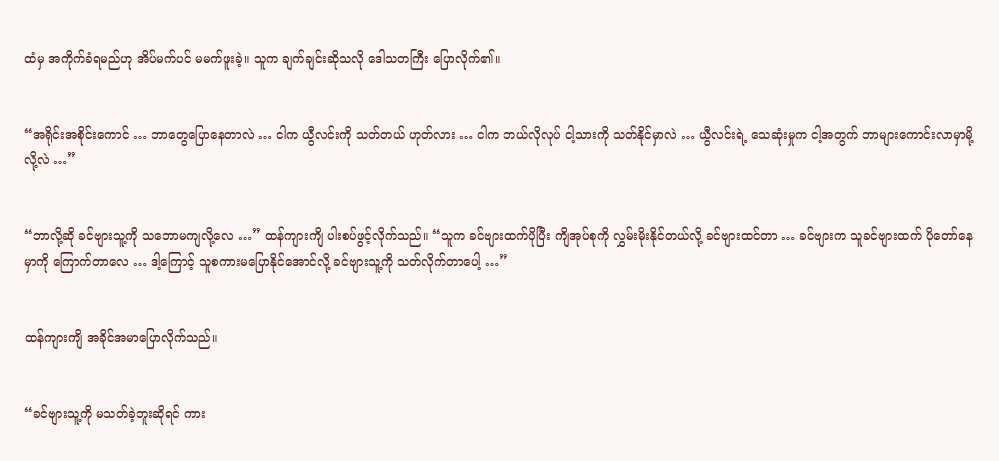ထံမှ အကိုက်ခံရမည်ဟု အိပ်မက်ပင် မမက်ဖူးခဲ့။ သူက ချက်ချင်းဆိုသလို ဒေါသတကြီး ပြောလိုက်၏။


“အရိုင်းအစိုင်းကောင် … ဘာတွေပြောနေတာလဲ … ငါက ယွီလင်းကို သတ်တယ် ဟုတ်လား … ငါက ဘယ်လိုလုပ် ငါ့သားကို သတ်နိုင်မှာလဲ … ယွီလင်းရဲ့ သေဆုံးမှုက ငါ့အတွက် ဘာများကောင်းလာမှာမို့လို့လဲ …”


“ဘာလို့ဆို ခင်ဗျားသူ့ကို သဘောမကျလို့လေ …” ထန်ကျားကျိ ပါးစပ်ဖွင့်လိုက်သည်။ “သူက ခင်ဗျားထက်ပိုပြီး ကျိအုပ်စုကို လွှမ်းမိုးနိုင်တယ်လို့ ခင်ဗျားထင်တာ … ခင်ဗျားက သူခင်ဗျားထက် ပိုတော်နေမှာကို ကြောက်တာလေ … ဒါ့ကြောင့် သူစကားမပြောနိုင်အောင်လို့ ခင်ဗျားသူ့ကို သတ်လိုက်တာပေါ့ …”


ထန်ကျားကျိ အခိုင်အမာပြောလိုက်သည်။


“ခင်ဗျားသူ့ကို မသတ်ခဲ့ဘူးဆိုရင် ကား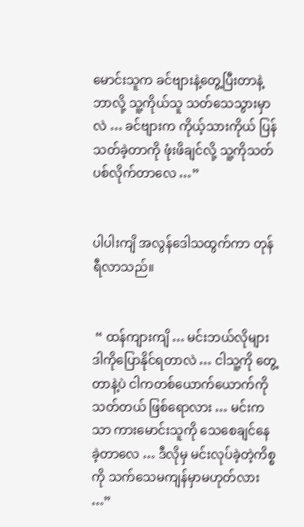မောင်းသူက ခင်ဗျားနဲ့တွေ့ပြီးတာနဲ့ ဘာလို့ သူ့ကိုယ်သူ သတ်သေသွားမှာလဲ … ခင်ဗျားက ကိုယ့်သားကိုယ် ပြန်သတ်ခဲ့တာကို ဖုံးဖိချင်လို့ သူ့ကိုသတ်ပစ်လိုက်တာလေ …”


ပါပါးကျိ အလွန်ဒေါသထွက်ကာ တုန်ရီလာသည်။


 “ ထန်ကျားကျိ … မင်းဘယ်လိုများ ဒါကိုပြောနိုင်ရတာလဲ … ငါသူ့ကို တွေ့တာနဲ့ပဲ ငါကတစ်ယောက်ယောက်ကို သတ်တယ် ဖြစ်ရောလား … မင်းကသာ ကားမောင်းသူကို သေစေချင်နေခဲ့တာလေ … ဒီလိုမှ မင်းလုပ်ခဲ့တဲ့ကိစ္စကို သက်သေမကျန်မှာမဟုတ်လား …”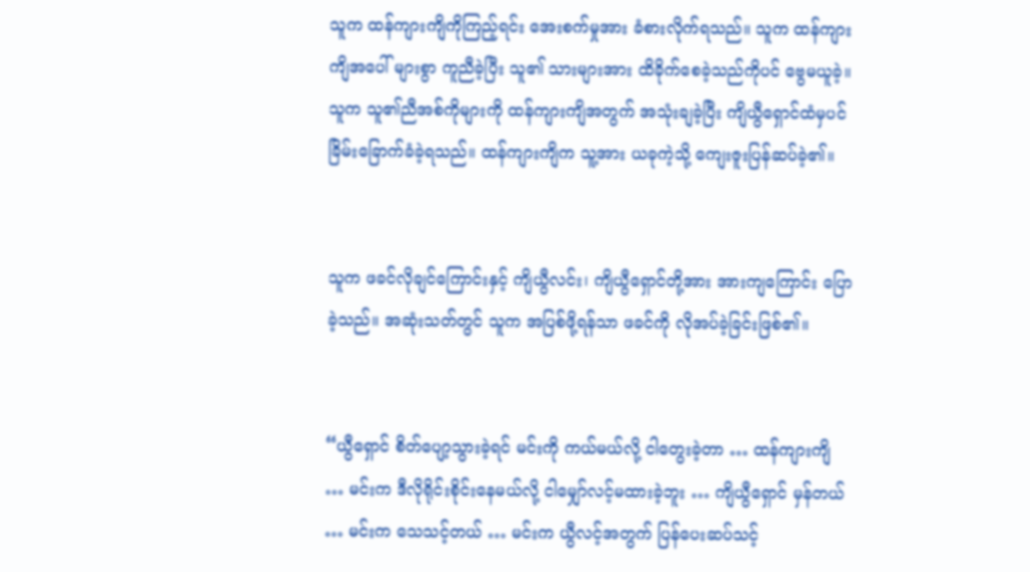သူက ထန်ကျားကျိကိုကြည့်ရင်း အေးစက်မှုအား ခံစားလိုက်ရသည်။ သူက ထန်ကျားကျိအပေါ် များစွာ ကူညီခဲ့ပြီး သူ၏ သားများအား ထိခိုက်စေခဲ့သည်ကိုပင် ဗွေမယူခဲ့။ သူက သူ၏ညီအစ်ကိုများကို ထန်ကျားကျိအတွက် အသုံးချခဲ့ပြီး ကျိယွီရှောင်ထံမှပင် ခြိမ်းခြောက်ခံခဲ့ရသည်။ ထန်ကျားကျိက သူ့အား ယခုကဲ့သို့ ကျေးဇူးပြန်ဆပ်ခဲ့၏။


သူက ဖခင်လိုချင်ကြောင်းနှင့် ကျိယွီလင်း၊ ကျိယွီရှောင်တို့အား အားကျကြောင်း ပြောခဲ့သည်။ အဆုံးသတ်တွင် သူက အပြစ်ဖို့ရန်သာ ဖခင်ကို လိုအပ်ခဲ့ခြင်းဖြစ်၏။


“ယွီရှောင် စိတ်ပျော့သွားခဲ့ရင် မင်းကို ကယ်မယ်လို့ ငါတွေးခဲ့တာ … ထန်ကျားကျိ … မင်းက ဒီလိုရိုင်းစိုင်းနေမယ်လို့ ငါမျှော်လင့်မထားခဲ့ဘူး … ကျိယွီရှောင် မှန်တယ် … မင်းက သေသင့်တယ် … မင်းက ယွီလင့်အတွက် ပြန်ပေးဆပ်သင့်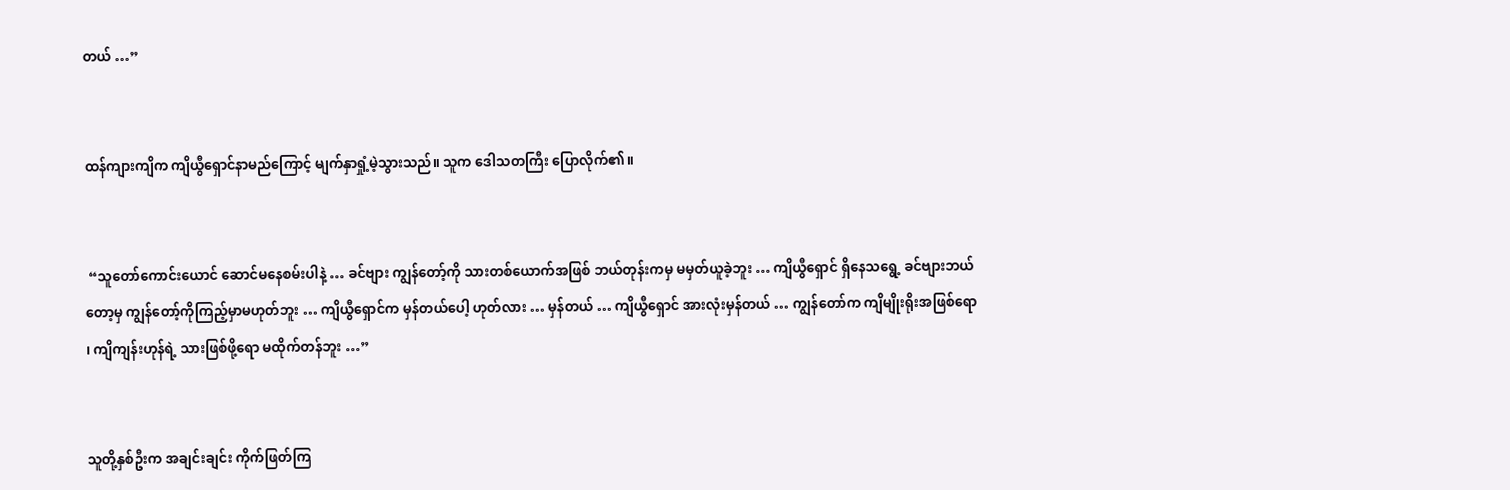တယ် …”


ထန်ကျားကျိက ကျိယွီရှောင်နာမည်ကြောင့် မျက်နှာရှုံ့မဲ့သွားသည်။ သူက ဒေါသတကြီး ပြောလိုက်၏။


 “သူတော်ကောင်းယောင် ဆောင်မနေစမ်းပါနဲ့ … ခင်ဗျား ကျွန်တော့်ကို သားတစ်ယောက်အဖြစ် ဘယ်တုန်းကမှ မမှတ်ယူခဲ့ဘူး … ကျိယွီရှောင် ရှိနေသရွေ့ ခင်ဗျားဘယ်တော့မှ ကျွန်တော့်ကိုကြည့်မှာမဟုတ်ဘူး … ကျိယွီရှောင်က မှန်တယ်ပေါ့ ဟုတ်လား … မှန်တယ် … ကျိယွီရှောင် အားလုံးမှန်တယ် … ကျွန်တော်က ကျိမျိုးရိုးအဖြစ်ရော ၊ ကျိကျန်းဟုန်ရဲ့ သားဖြစ်ဖို့ရော မထိုက်တန်ဘူး …”


သူတို့နှစ်ဦးက အချင်းချင်း ကိုက်ဖြတ်ကြ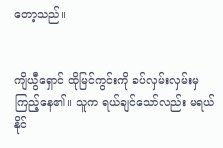တော့သည်။


ကျိယွီရှောင် ထိုမြင်ကွင်းကို ခပ်လှမ်းလှမ်းမှ ကြည့်နေ၏။ သူက ရယ်ချင်သော်လည်း မရယ်နိုင်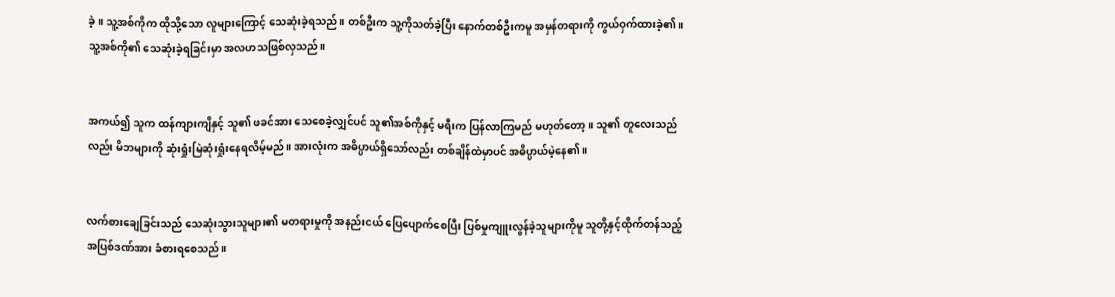ခဲ့။ သူ့အစ်ကိုက ထိုသို့သော လူများကြောင့် သေဆုံးခဲ့ရသည်။ တစ်ဦးက သူ့ကိုသတ်ခဲ့ပြီး နောက်တစ်ဦးကမူ အမှန်တရားကို ကွယ်ဝှက်ထားခဲ့၏။ သူ့အစ်ကို၏ သေဆုံးခဲ့ရခြင်းမှာ အလဟသဖြစ်လှသည်။


အကယ်၍ သူက ထန်ကျားကျိနှင့် သူ၏ ဖခင်အား သေစေခဲ့လျှင်ပင် သူ၏အစ်ကိုနှင့် မရီးက ပြန်လာကြမည် မဟုတ်တော့။ သူ၏ တူလေးသည်လည်း မိဘများကို ဆုံးရှုံးမြဲဆုံးရှုံးနေရလိမ့်မည်။ အားလုံးက အဓိပ္ပာယ်ရှိသော်လည်း တစ်ချိန်ထဲမှာပင် အဓိပ္ပာယ်မဲ့နေ၏။


လက်စားချေခြင်းသည် သေဆုံးသွားသူများ၏ မတရားမှုကို အနည်းငယ် ပြေပျောက်စေပြီး ပြစ်မှုကျူးလွန်ခဲ့သူများကိုမူ သူတို့နှင့်ထိုက်တန်သည့် အပြစ်ဒဏ်အား ခံစားရစေသည်။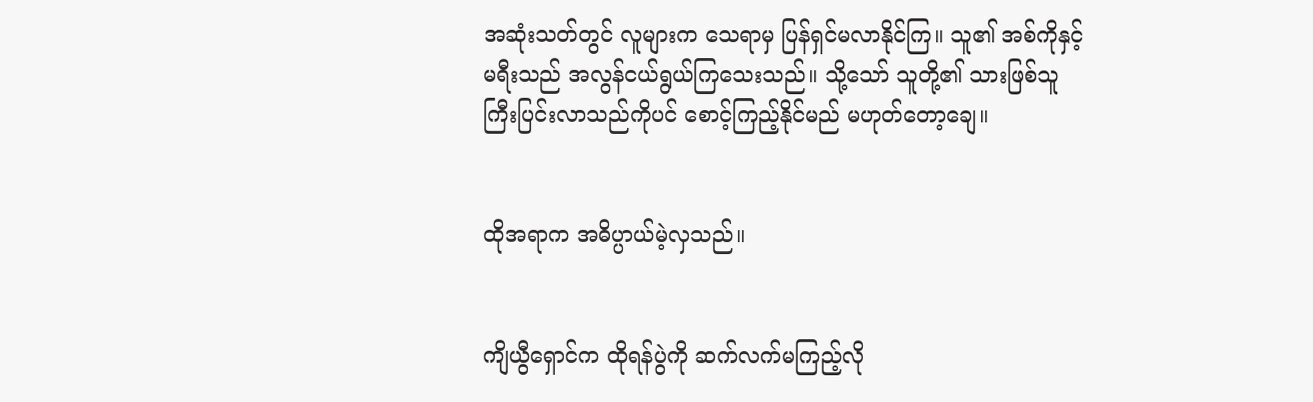အဆုံးသတ်တွင် လူများက သေရာမှ ပြန်ရှင်မလာနိုင်ကြ။ သူ၏ အစ်ကိုနှင့် မရီးသည် အလွန်ငယ်ရွယ်ကြသေးသည်။ သို့သော် သူတို့၏ သားဖြစ်သူ ကြီးပြင်းလာသည်ကိုပင် စောင့်ကြည့်နိုင်မည် မဟုတ်တော့ချေ။


ထိုအရာက အဓိပ္ပာယ်မဲ့လှသည်။


ကျိယွီရှောင်က ထိုရန်ပွဲကို ဆက်လက်မကြည့်လို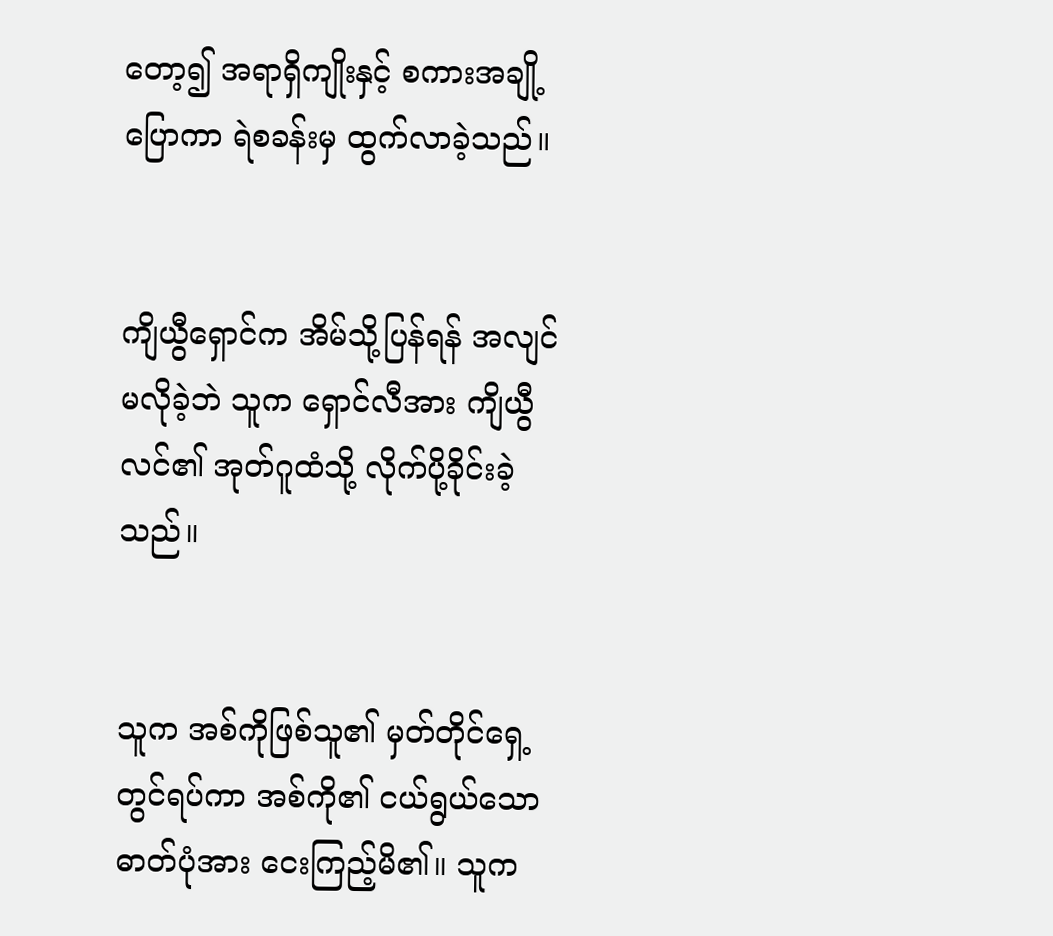တော့၍ အရာရှိကျိုးနှင့် စကားအချို့ပြောကာ ရဲစခန်းမှ ထွက်လာခဲ့သည်။


ကျိယွီရှောင်က အိမ်သို့ပြန်ရန် အလျင်မလိုခဲ့ဘဲ သူက ရှောင်လီအား ကျိယွီလင်၏ အုတ်ဂူထံသို့ လိုက်ပို့ခိုင်းခဲ့သည်။


သူက အစ်ကိုဖြစ်သူ၏ မှတ်တိုင်ရှေ့တွင်ရပ်ကာ အစ်ကို၏ ငယ်ရွယ်သော ဓာတ်ပုံအား ငေးကြည့်မိ၏။ သူက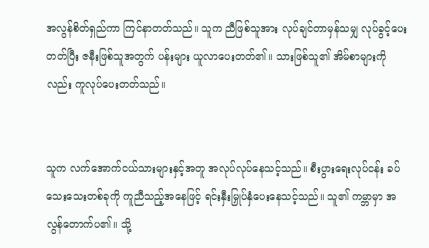အလွန်စိတ်ရှည်ကာ ကြင်နာတတ်သည်။ သူက ညီဖြစ်သူအား လုပ်ချင်တာမှန်သမျှ လုပ်ခွင့်ပေးတတ်ပြီး ဇနီးဖြစ်သူအတွက် ပန်းများ ယူလာပေးတတ်၏။ သားဖြစ်သူ၏ အိမ်စာများကိုလည်း ကူလုပ်ပေးတတ်သည်။


သူက လက်အောက်ငယ်သားများနှင့်အတူ အလုပ်လုပ်နေသင့်သည်။ စီးပွားရေးလုပ်ငန်း ခပ်သေးသေးတစ်ခုကို ကူညီသည့်အနေဖြင့် ရင်းနှီးမြှုပ်နှံပေးနေသင့်သည်။ သူ၏ ကမ္ဘာမှာ အလွန်တောက်ပ၏။ သို့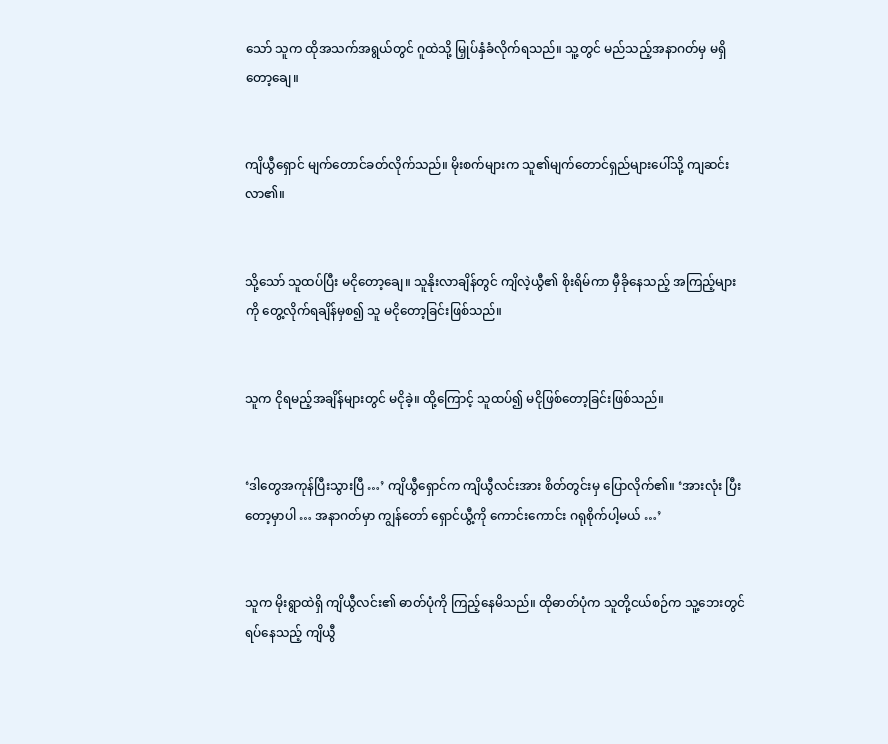သော် သူက ထိုအသက်အရွယ်တွင် ဂူထဲသို့ မြှုပ်နှံခံလိုက်ရသည်။ သူ့တွင် မည်သည့်အနာဂတ်မှ မရှိတော့ချေ။


ကျိယွီရှောင် မျက်တောင်ခတ်လိုက်သည်။ မိုးစက်များက သူ၏မျက်တောင်ရှည်များပေါ်သို့ ကျဆင်းလာ၏။


သို့သော် သူထပ်ပြီး မငိုတော့ချေ။ သူနိုးလာချိန်တွင် ကျိလဲ့ယွီ၏ စိုးရိမ်ကာ မှီခိုနေသည့် အကြည့်များကို တွေ့လိုက်ရချိန်မှစ၍ သူ မငိုတော့ခြင်းဖြစ်သည်။


သူက ငိုရမည့်အချိန်များတွင် မငိုခဲ့။ ထို့ကြောင့် သူထပ်၍ မငိုဖြစ်တော့ခြင်းဖြစ်သည်။


‘ဒါတွေအကုန်ပြီးသွားပြီ …’ ကျိယွီရှောင်က ကျိယွီလင်းအား စိတ်တွင်းမှ ပြောလိုက်၏။ ‘အားလုံး ပြီးတော့မှာပါ … အနာဂတ်မှာ ကျွန်တော် ရှောင်ယွီ့ကို ကောင်းကောင်း ဂရုစိုက်ပါ့မယ် …’


သူက မိုးရွာထဲရှိ ကျိယွီလင်း၏ ဓာတ်ပုံကို ကြည့်နေမိသည်။ ထိုဓာတ်ပုံက သူတို့ငယ်စဉ်က သူ့ဘေးတွင်ရပ်နေသည့် ကျိယွီ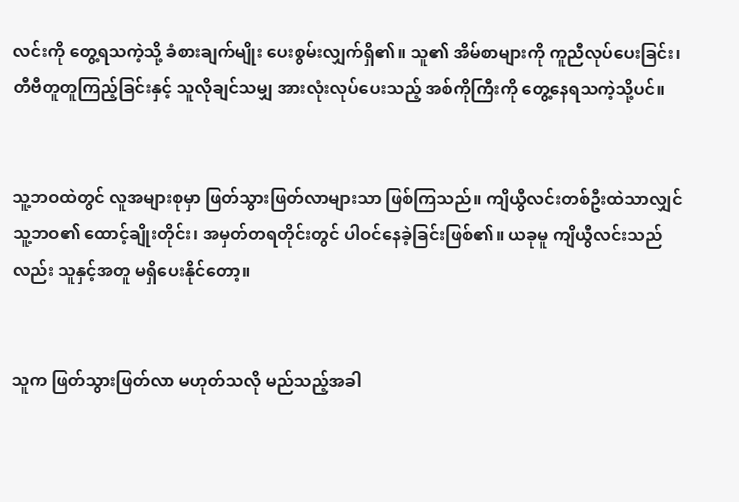လင်းကို တွေ့ရသကဲ့သို့ ခံစားချက်မျိုး ပေးစွမ်းလျှက်ရှိ၏။ သူ၏ အိမ်စာများကို ကူညီလုပ်ပေးခြင်း၊ တီဗီတူတူကြည့်ခြင်းနှင့် သူလိုချင်သမျှ အားလုံးလုပ်ပေးသည့် အစ်ကိုကြီးကို တွေ့နေရသကဲ့သို့ပင်။


သူ့ဘဝထဲတွင် လူအများစုမှာ ဖြတ်သွားဖြတ်လာများသာ ဖြစ်ကြသည်။ ကျိယွီလင်းတစ်ဦးထဲသာလျှင် သူ့ဘဝ၏ ထောင့်ချိုးတိုင်း၊ အမှတ်တရတိုင်းတွင် ပါဝင်နေခဲ့ခြင်းဖြစ်၏။ ယခုမူ ကျိယွီလင်းသည်လည်း သူနှင့်အတူ မရှိပေးနိုင်တော့။


သူက ဖြတ်သွားဖြတ်လာ မဟုတ်သလို မည်သည့်အခါ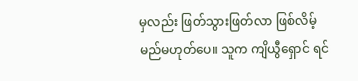မှလည်း ဖြတ်သွားဖြတ်လာ ဖြစ်လိမ့်မည်မဟုတ်ပေ။ သူက ကျိယွီရှောင် ရင်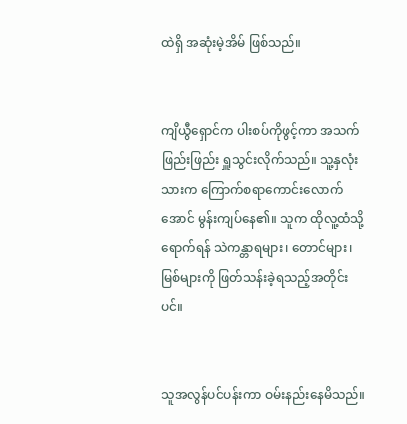ထဲရှိ အဆုံးမဲ့အိမ် ဖြစ်သည်။


ကျိယွီရှောင်က ပါးစပ်ကိုဖွင့်ကာ အသက်ဖြည်းဖြည်း ရှူသွင်းလိုက်သည်။ သူ့နှလုံးသားက ကြောက်စရာကောင်းလောက်အောင် မွန်းကျပ်နေ၏။ သူက ထိုလူ့ထံသို့ရောက်ရန် သဲကန္တာရများ၊ တောင်များ၊ မြစ်များကို ဖြတ်သန်းခဲ့ရသည့်အတိုင်းပင်။


သူအလွန်ပင်ပန်းကာ ဝမ်းနည်းနေမိသည်။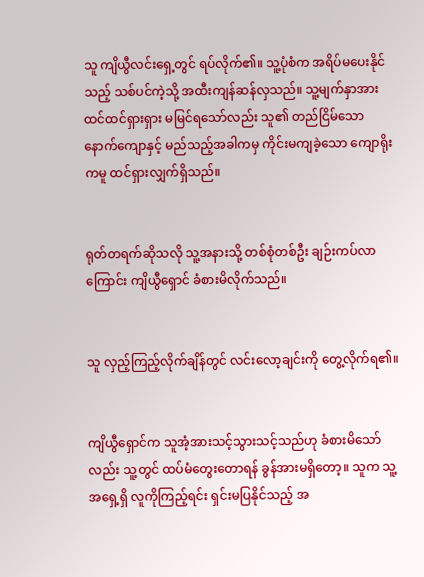သူ ကျိယွီလင်းရှေ့တွင် ရပ်လိုက်၏။ သူ့ပုံစံက အရိပ်မပေးနိုင်သည့် သစ်ပင်ကဲ့သို့ အထီးကျန်ဆန်လှသည်။ သူ့မျက်နှာအား ထင်ထင်ရှားရှား မမြင်ရသော်လည်း သူ၏ တည်ငြိမ်သော နောက်ကျောနှင့် မည်သည့်အခါကမှ ကိုင်းမကျခဲ့သော ကျောရိုးကမူ ထင်ရှားလျှက်ရှိသည်။


ရုတ်တရက်ဆိုသလို သူ့အနားသို့ တစ်စုံတစ်ဦး ချဉ်းကပ်လာကြောင်း ကျိယွီရှောင် ခံစားမိလိုက်သည်။


သူ လှည့်ကြည့်လိုက်ချိန်တွင် လင်းလော့ချင်းကို တွေ့လိုက်ရ၏။


ကျိယွီရှောင်က သူအံ့အားသင့်သွားသင့်သည်ဟု ခံစားမိသော်လည်း သူ့တွင် ထပ်မံတွေးတောရန် ခွန်အားမရှိတော့။ သူက သူ့အရှေ့ရှိ လူကိုကြည့်ရင်း ရှင်းမပြနိုင်သည့် အ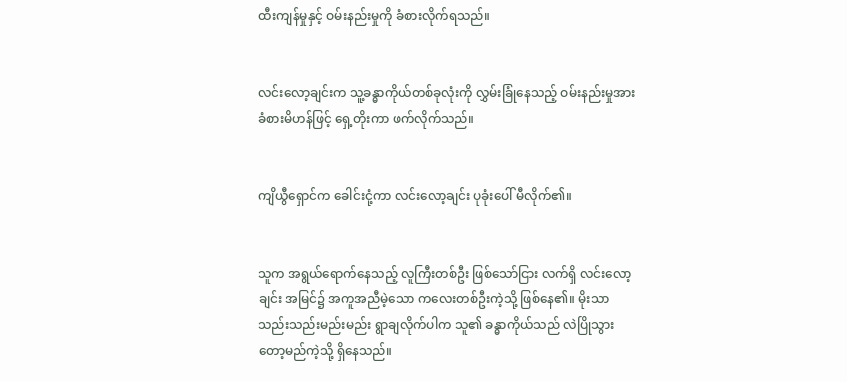ထီးကျန်မှုနှင့် ဝမ်းနည်းမှုကို ခံစားလိုက်ရသည်။


လင်းလော့ချင်းက သူ့ခန္ဓာကိုယ်တစ်ခုလုံးကို လွှမ်းခြုံနေသည့် ဝမ်းနည်းမှုအား ခံစားမိဟန်ဖြင့် ရှေ့တိုးကာ ဖက်လိုက်သည်။


ကျိယွီရှောင်က ခေါင်းငုံ့ကာ လင်းလော့ချင်း ပုခုံးပေါ် မီလိုက်၏။


သူက အရွယ်ရောက်နေသည့် လူကြီးတစ်ဦး ဖြစ်သော်ငြား လက်ရှိ လင်းလော့ချင်း အမြင်၌ အကူအညီမဲ့သော ကလေးတစ်ဦးကဲ့သို့ ဖြစ်နေ၏။ မိုးသာ သည်းသည်းမည်းမည်း ရွာချလိုက်ပါက သူ၏ ခန္ဓာကိုယ်သည် လဲပြိုသွားတော့မည်ကဲ့သို့ ရှိနေသည်။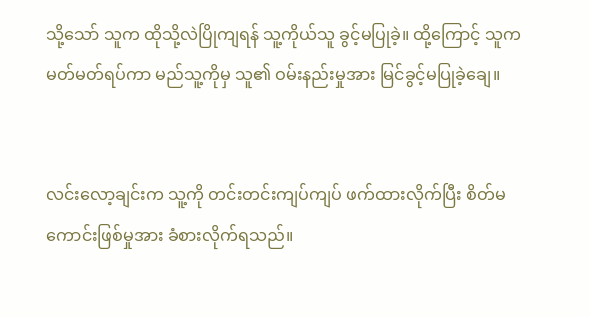သို့သော် သူက ထိုသို့လဲပြိုကျရန် သူ့ကိုယ်သူ ခွင့်မပြုခဲ့။ ထို့ကြောင့် သူက မတ်မတ်ရပ်ကာ မည်သူ့ကိုမှ သူ၏ ဝမ်းနည်းမှုအား မြင်ခွင့်မပြုခဲ့ချေ။


လင်းလော့ချင်းက သူ့ကို တင်းတင်းကျပ်ကျပ် ဖက်ထားလိုက်ပြီး စိတ်မကောင်းဖြစ်မှုအား ခံစားလိုက်ရသည်။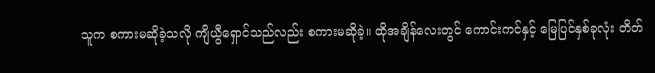သူက စကားမဆိုခဲ့သလို ကျိယွီရှောင်သည်လည်း စကားမဆိုခဲ့။ ထိုအချိန်လေးတွင် ကောင်းကင်နှင့် မြေပြင်နှစ်ခုလုံး တိတ်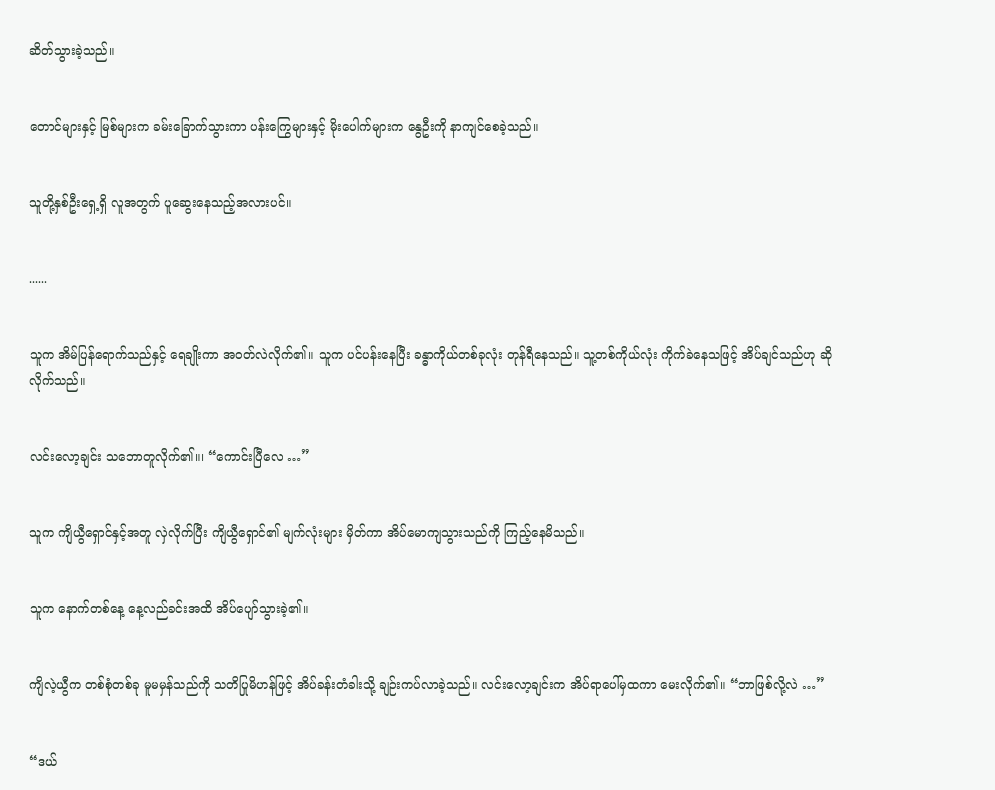ဆိတ်သွားခဲ့သည်။


တောင်များနှင့် မြစ်များက ခမ်းခြောက်သွားကာ ပန်းကြွေများနှင့် မိုးပေါက်များက နွေဦးကို နာကျင်စေခဲ့သည်။


သူတို့နှစ်ဦးရှေ့ရှိ လူအတွက် ပူဆွေးနေသည့်အလားပင်။


......


သူက အိမ်ပြန်ရောက်သည်နှင့် ရေချိုးကာ အဝတ်လဲလိုက်၏။ သူက ပင်ပန်းနေပြီး ခန္ဓာကိုယ်တစ်ခုလုံး တုန်ရီနေသည်။ သူ့တစ်ကိုယ်လုံး ကိုက်ခဲနေသဖြင့် အိပ်ချင်သည်ဟု ဆိုလိုက်သည်။


လင်းလော့ချင်း သဘောတူလိုက်၏။၊ “ကောင်းပြီလေ …”


သူက ကျိယွီရှောင်နှင့်အတူ လှဲလိုက်ပြီး ကျိယွီရှောင်၏ မျက်လုံးများ မှိတ်ကာ အိပ်မောကျသွားသည်ကို ကြည့်နေမိသည်။


သူက နောက်တစ်နေ့ နေ့လည်ခင်းအထိ အိပ်ပျော်သွားခဲ့၏။


ကျိလဲ့ယွီက တစ်စုံတစ်ခု မူမမှန်သည်ကို သတိပြုမိဟန်ဖြင့် အိပ်ခန်းတံခါးသို့ ချဉ်းကပ်လာခဲ့သည်။ လင်းလော့ချင်းက အိပ်ရာပေါ်မှထကာ မေးလိုက်၏။ “ဘာဖြစ်လို့လဲ …”


“ဒယ်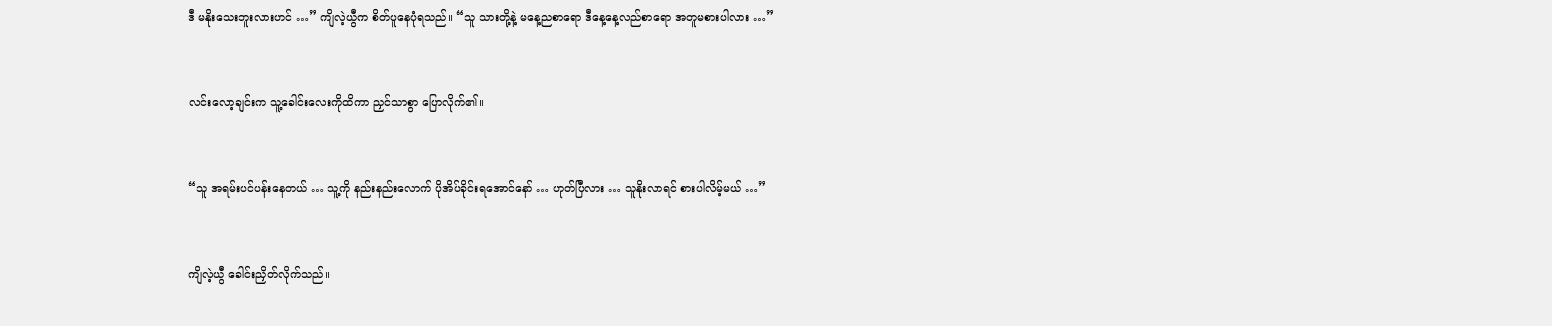ဒီ မနိုးသေးဘူးလားဟင် …” ကျိလဲ့ယွီက စိတ်ပူနေပုံရသည်။ “သူ သားတို့နဲ့ မနေ့ညစာရော ဒီနေ့နေ့လည်စာရော အတူမစားပါလား …”


လင်းလော့ချင်းက သူ့ခေါင်းလေးကိုထိကာ ညှင်သာစွာ ပြောလိုက်၏။


“သူ အရမ်းပင်ပန်းနေတယ် … သူ့ကို နည်းနည်းလောက် ပိုအိပ်ခိုင်းရအောင်နော် … ဟုတ်ပြီလား … သူနိုးလာရင် စားပါလိမ့်မယ် …”


ကျိလဲ့ယွီ ခေါင်းညှိတ်လိုက်သည်။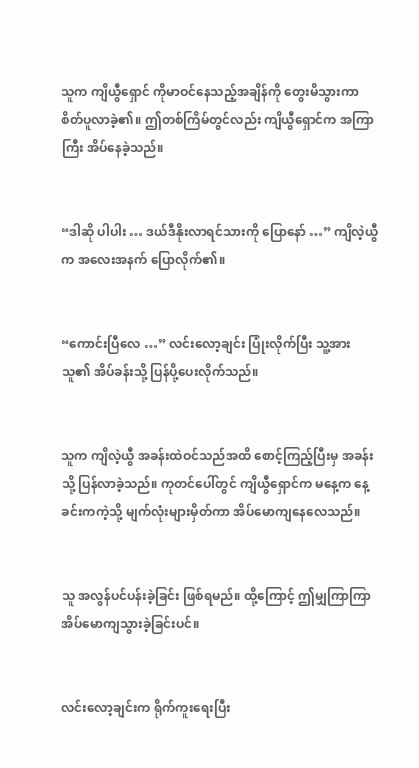သူက ကျိယွီရှောင် ကိုမာဝင်နေသည့်အချိန်ကို တွေးမိသွားကာ စိတ်ပူလာခဲ့၏။ ဤတစ်ကြိမ်တွင်လည်း ကျိယွီရှောင်က အကြာကြီး အိပ်နေခဲ့သည်။


“ဒါဆို ပါပါး … ဒယ်ဒီနိုးလာရင်သားကို ပြောနော် …” ကျိလဲ့ယွီက အလေးအနက် ပြောလိုက်၏။


“ကောင်းပြီလေ …” လင်းလော့ချင်း ပြုံးလိုက်ပြီး သူ့အား သူ၏ အိပ်ခန်းသို့ ပြန်ပို့ပေးလိုက်သည်။


သူက ကျိလဲ့ယွီ အခန်းထဲဝင်သည်အထိ စောင့်ကြည့်ပြီးမှ အခန်းသို့ ပြန်လာခဲ့သည်။ ကုတင်ပေါ်တွင် ကျိယွီရှောင်က မနေ့က နေ့ခင်းကကဲ့သို့ မျက်လုံးများမှိတ်ကာ အိပ်မောကျနေလေသည်။


သူ အလွန်ပင်ပန်းခဲ့ခြင်း ဖြစ်ရမည်။ ထို့ကြောင့် ဤမျှကြာကြာ အိပ်မောကျသွားခဲ့ခြင်းပင်။


လင်းလော့ချင်းက ရိုက်ကူးရေးပြီး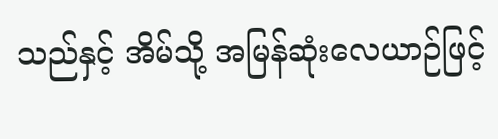သည်နှင့် အိမ်သို့ အမြန်ဆုံးလေယာဉ်ဖြင့်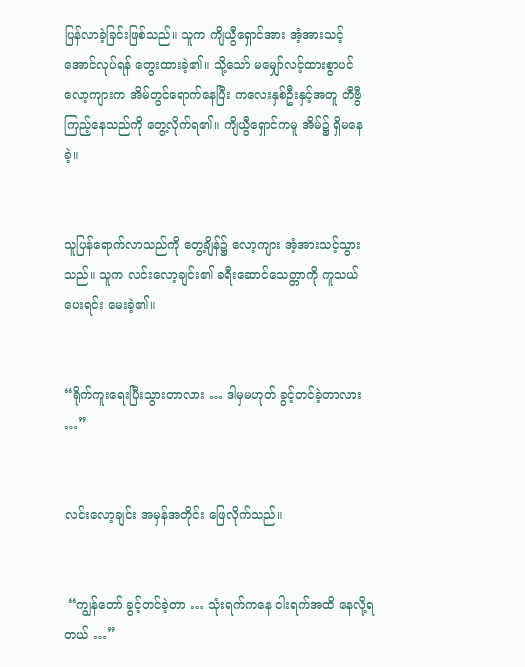ပြန်လာခဲ့ခြင်းဖြစ်သည်။ သူက ကျိယွီရှောင်အား အံ့အားသင့်အောင်လုပ်ရန် တွေးထားခဲ့၏။ သို့သော် မမျှော်လင့်ထားစွာပင် လော့ကျားက အိမ်တွင်ရောက်နေပြီး ကလေးနှစ်ဦးနှင့်အတူ တီဗွီကြည့်နေသည်ကို တွေ့လိုက်ရ၏။ ကျိယွီရှောင်ကမူ အိမ်၌ ရှိမနေခဲ့။


သူပြန်ရောက်လာသည်ကို တွေ့ချိန်၌ လော့ကျား အံ့အားသင့်သွားသည်။ သူက လင်းလော့ချင်း၏ ခရီးဆောင်သေတ္တာကို ကူသယ်ပေးရင်း မေးခဲ့၏။


“ရိုက်ကူးရေးပြီးသွားတာလား … ဒါမှမဟုတ် ခွင့်တင်ခဲ့တာလား …”


လင်းလော့ချင်း အမှန်အတိုင်း ဖြေလိုက်သည်။


 “ကျွန်တော် ခွင့်တင်ခဲ့တာ … သုံးရက်ကနေ ငါးရက်အထိ နေလို့ရတယ် …”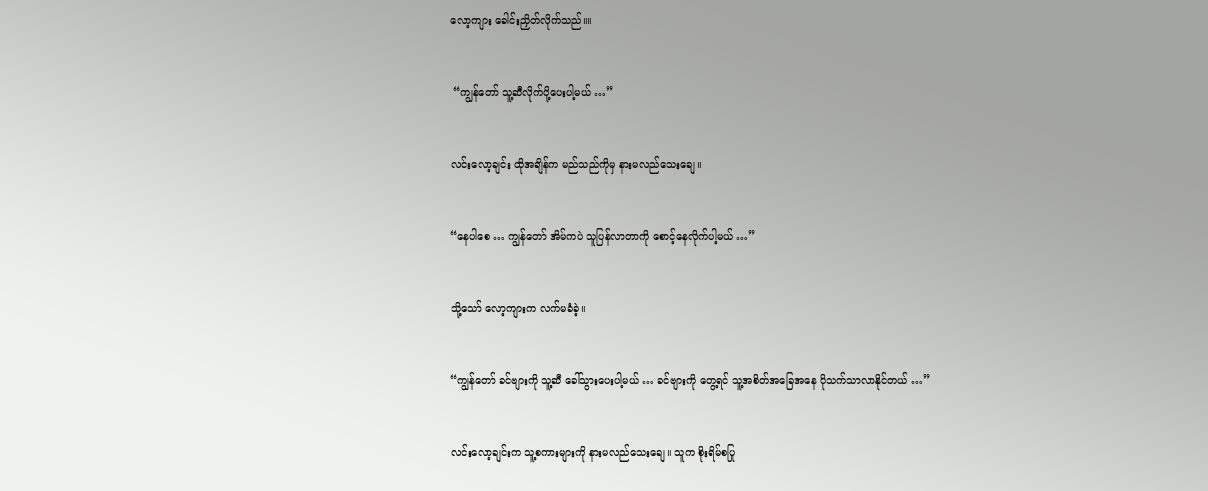လော့ကျား ခေါင်းညှိတ်လိုက်သည်။။


 “ကျွန်တော် သူ့ဆီလိုက်ပို့ပေးပါ့မယ် …”


လင်းလော့ချင်း ထိုအချိန်က မည်သည်ကိုမှ နားမလည်သေးချေ။


“နေပါစေ … ကျွန်တော် အိမ်ကပဲ သူပြန်လာတာကို စောင့်နေလိုက်ပါ့မယ် …”


သို့သော် လော့ကျားက လက်မခံခဲ့။


“ကျွန်တော် ခင်ဗျားကို သူ့ဆီ ခေါ်သွားပေးပါ့မယ် … ခင်ဗျားကို တွေ့ရင် သူ့အစိတ်အခြေအနေ ပိုသက်သာလာနိုင်တယ် …”


လင်းလော့ချင်းက သူ့စကားများကို နားမလည်သေးချေ။ သူက စိုးရိမ်စပြု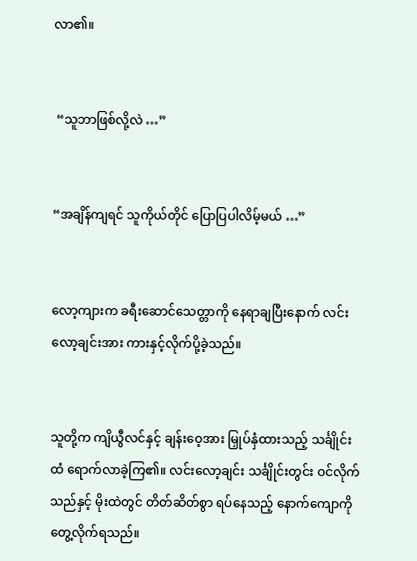လာ၏။


 “သူဘာဖြစ်လို့လဲ …”


“အချိန်ကျရင် သူကိုယ်တိုင် ပြောပြပါလိမ့်မယ် …”


လော့ကျားက ခရီးဆောင်သေတ္တာကို နေရာချပြီးနောက် လင်းလော့ချင်းအား ကားနှင့်လိုက်ပို့ခဲ့သည်။


သူတို့က ကျိယွီလင်နှင့် ချန်းဝေ့အား မြှုပ်နှံထားသည့် သင်္ချိုင်းထံ ရောက်လာခဲ့ကြ၏။ လင်းလော့ချင်း သင်္ချိုင်းတွင်း ဝင်လိုက်သည်နှင့် မိုးထဲတွင် တိတ်ဆိတ်စွာ ရပ်နေသည့် နောက်ကျောကို တွေ့လိုက်ရသည်။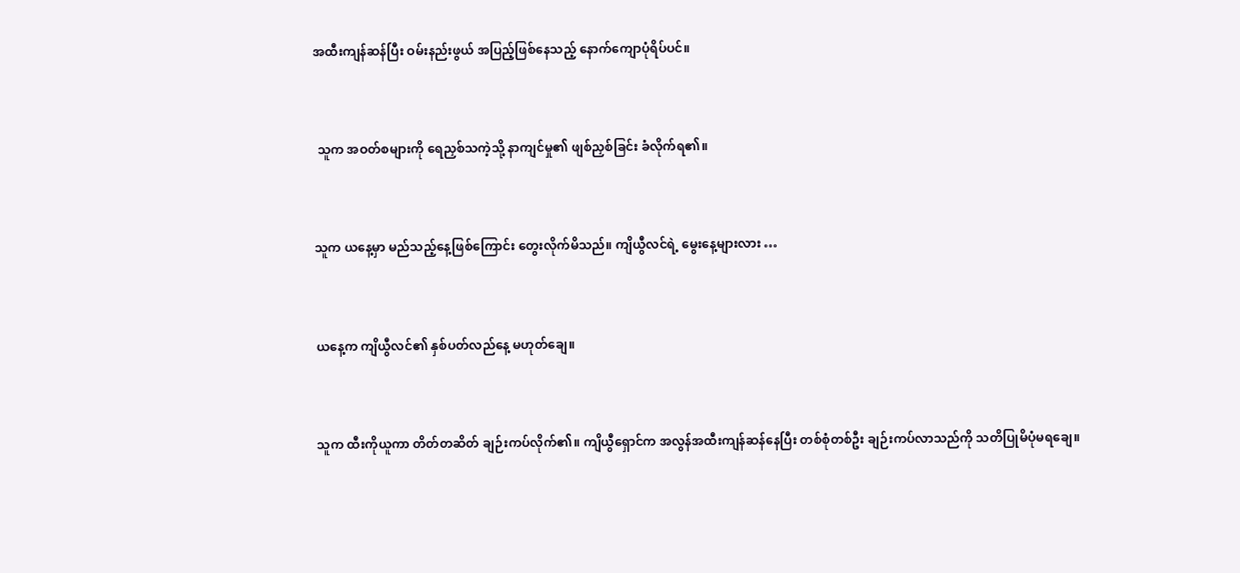အထီးကျန်ဆန်ပြီး ဝမ်းနည်းဖွယ် အပြည့်ဖြစ်နေသည့် နောက်ကျောပုံရိပ်ပင်။


 သူက အဝတ်စများကို ရေညှစ်သကဲ့သို့ နာကျင်မှု၏ ဖျစ်ညှစ်ခြင်း ခံလိုက်ရ၏။


သူက ယနေ့မှာ မည်သည့်နေ့ဖြစ်ကြောင်း တွေးလိုက်မိသည်။ ကျိယွီလင်ရဲ့ မွေးနေ့များလား …


ယနေ့က ကျိယွီလင်၏ နှစ်ပတ်လည်နေ့ မဟုတ်ချေ။


သူက ထီးကိုယူကာ တိတ်တဆိတ် ချဉ်းကပ်လိုက်၏။ ကျိယွီရှောင်က အလွန်အထီးကျန်ဆန်နေပြီး တစ်စုံတစ်ဦး ချဉ်းကပ်လာသည်ကို သတိပြုမိပုံမရချေ။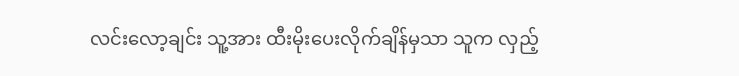လင်းလော့ချင်း သူ့အား ထီးမိုးပေးလိုက်ချိန်မှသာ သူက လှည့်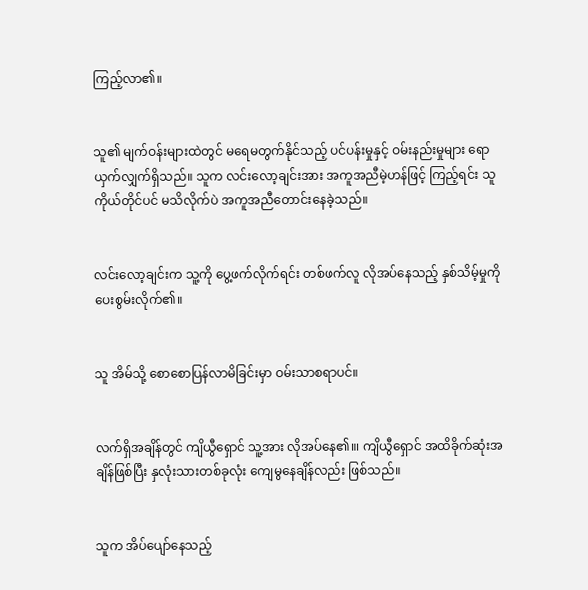ကြည့်လာ၏။


သူ၏ မျက်ဝန်းများထဲတွင် မရေမတွက်နိုင်သည့် ပင်ပန်းမှုနှင့် ဝမ်းနည်းမှုများ ရောယှက်လျှက်ရှိသည်။ သူက လင်းလော့ချင်းအား အကူအညီမဲ့ဟန်ဖြင့် ကြည့်ရင်း သူကိုယ်တိုင်ပင် မသိလိုက်ပဲ အကူအညီတောင်းနေခဲ့သည်။


လင်းလော့ချင်းက သူ့ကို ပွေ့ဖက်လိုက်ရင်း တစ်ဖက်လူ လိုအပ်နေသည့် နှစ်သိမ့်မှုကို ပေးစွမ်းလိုက်၏။


သူ အိမ်သို့ စောစောပြန်လာမိခြင်းမှာ ဝမ်းသာစရာပင်။


လက်ရှိအချိန်တွင် ကျိယွီရှောင် သူ့အား လိုအပ်နေ၏။၊ ကျိယွီရှောင် အထိခိုက်ဆုံးအချိန်ဖြစ်ပြီး နှလုံးသားတစ်ခုလုံး ကျေမွနေချိန်လည်း ဖြစ်သည်။


သူက အိပ်ပျော်နေသည့်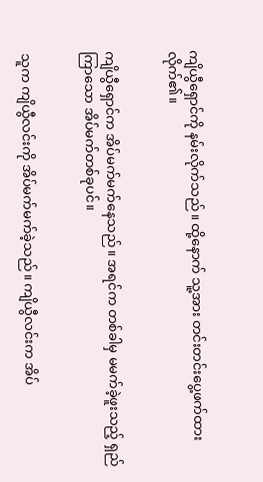ကျိယွီရှောင်ကို နမ်းလိုက်သည်။ ထို့နောက် သူ့အား တင်းတင်းပွေ့ဖက်ထားလိုက်၏။


ကျိယွီရှောင်က အိပ်မက်မက်နေသည်။ အရင်က တစ်ခါမှ မမက်ခဲ့ဖူးသည့် ရှည်ကြာသော အိပ်မက်တစ်ခုပင်။


သူက ကျိယွီလင်းကို အိပ်မက်မက်ခဲ့သည်။ ကျိယွီလင်းက အိပ်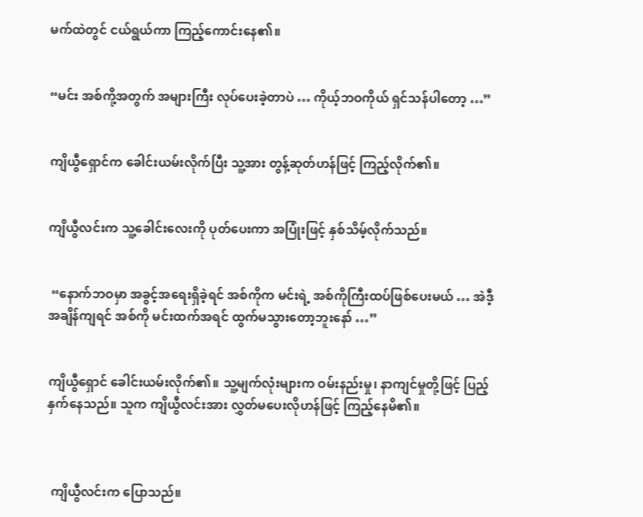မက်ထဲတွင် ငယ်ရွယ်ကာ ကြည့်ကောင်းနေ၏။


“မင်း အစ်ကို့အတွက် အများကြီး လုပ်ပေးခဲ့တာပဲ … ကိုယ့်ဘဝကိုယ် ရှင်သန်ပါတော့ …”


ကျိယွီရှောင်က ခေါင်းယမ်းလိုက်ပြီး သူ့အား တွန့်ဆုတ်ဟန်ဖြင့် ကြည့်လိုက်၏။


ကျိယွီလင်းက သူ့ခေါင်းလေးကို ပုတ်ပေးကာ အပြုံးဖြင့် နှစ်သိမ့်လိုက်သည်။


 “နောက်ဘဝမှာ အခွင့်အရေးရှိခဲ့ရင် အစ်ကိုက မင်းရဲ့ အစ်ကိုကြီးထပ်ဖြစ်ပေးမယ် … အဲဒီ့အချိန်ကျရင် အစ်ကို မင်းထက်အရင် ထွက်မသွားတော့ဘူးနော် …”


ကျိယွီရှောင် ခေါင်းယမ်းလိုက်၏။ သူ့မျက်လုံးများက ဝမ်းနည်းမှု၊ နာကျင်မှုတို့ဖြင့် ပြည့်နှက်နေသည်။ သူက ကျိယွီလင်းအား လွှတ်မပေးလိုဟန်ဖြင့် ကြည့်နေမိ၏။



 ကျိယွီလင်းက ပြောသည်။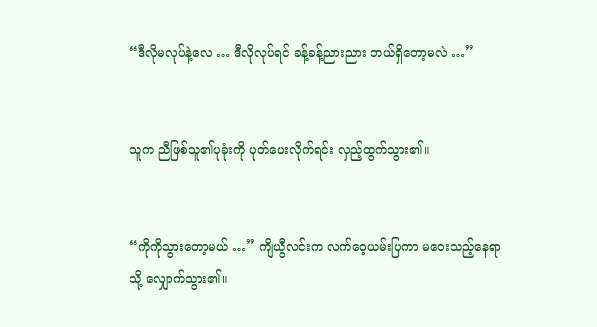“ဒီလိုမလုပ်နဲ့လေ … ဒီလိုလုပ်ရင် ခန့်ခန့်ညားညား ဘယ်ရှိတော့မလဲ …”


သူက ညီဖြစ်သူ၏ပုခုံးကို ပုတ်ပေးလိုက်ရင်း လှည့်ထွက်သွား၏။


“ကိုကိုသွားတော့မယ် …” ကျိယွီလင်းက လက်ဝေ့ယမ်းပြကာ မဝေးသည့်နေရာသို့ လျှောက်သွား၏။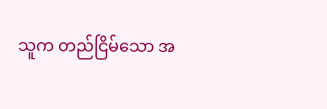သူက တည်ငြိမ်သော အ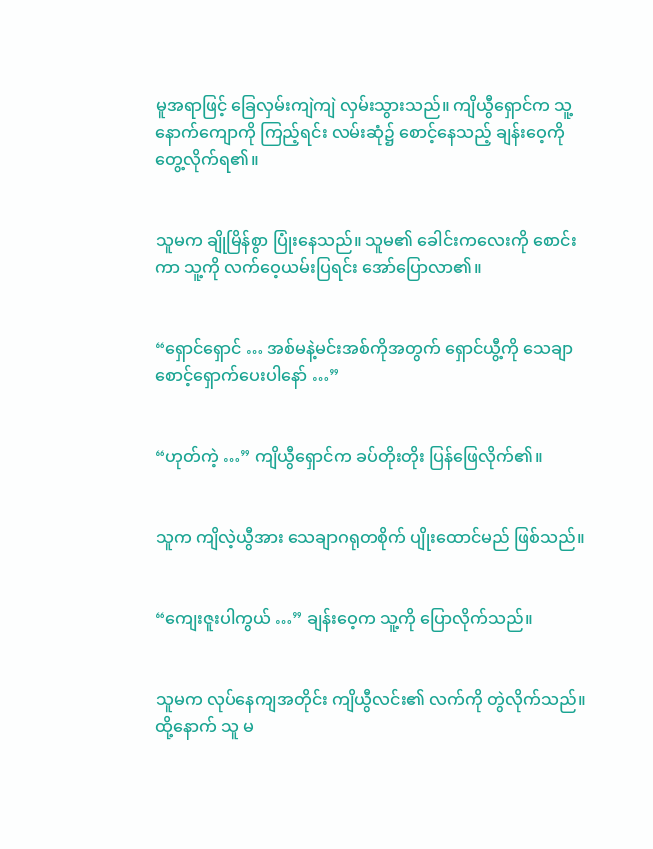မူအရာဖြင့် ခြေလှမ်းကျဲကျဲ လှမ်းသွားသည်။ ကျိယွီရှောင်က သူ့နောက်ကျောကို ကြည့်ရင်း လမ်းဆုံ၌ စောင့်နေသည့် ချန်းဝေ့ကို တွေ့လိုက်ရ၏။


သူမက ချိုမြိန်စွာ ပြုံးနေသည်။ သူမ၏ ခေါင်းကလေးကို စောင်းကာ သူ့ကို လက်ဝေ့ယမ်းပြရင်း အော်ပြောလာ၏။


“ရှောင်ရှောင် … အစ်မနဲ့မင်းအစ်ကိုအတွက် ရှောင်ယွီ့ကို သေချာစောင့်ရှောက်ပေးပါနော် …”


“ဟုတ်ကဲ့ …” ကျိယွီရှောင်က ခပ်တိုးတိုး ပြန်ဖြေလိုက်၏။


သူက ကျိလဲ့ယွီအား သေချာဂရုတစိုက် ပျိုးထောင်မည် ဖြစ်သည်။


“ကျေးဇူးပါကွယ် …” ချန်းဝေ့က သူ့ကို ပြောလိုက်သည်။


သူမက လုပ်နေကျအတိုင်း ကျိယွီလင်း၏ လက်ကို တွဲလိုက်သည်။ ထို့နောက် သူ မ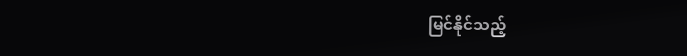မြင်နိုင်သည့်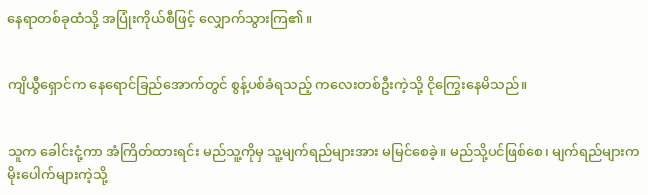နေရာတစ်ခုထံသို့ အပြုံးကိုယ်စီဖြင့် လျှောက်သွားကြ၏။


ကျိယွီရှောင်က နေရောင်ခြည်အောက်တွင် စွန့်ပစ်ခံရသည့် ကလေးတစ်ဦးကဲ့သို့ ငိုကြွေးနေမိသည်။


သူက ခေါင်းငုံ့ကာ အံကြိတ်ထားရင်း မည်သူ့ကိုမှ သူ့မျက်ရည်များအား မမြင်စေခဲ့။ မည်သို့ပင်ဖြစ်စေ၊ မျက်ရည်များက မိုးပေါက်များကဲ့သို့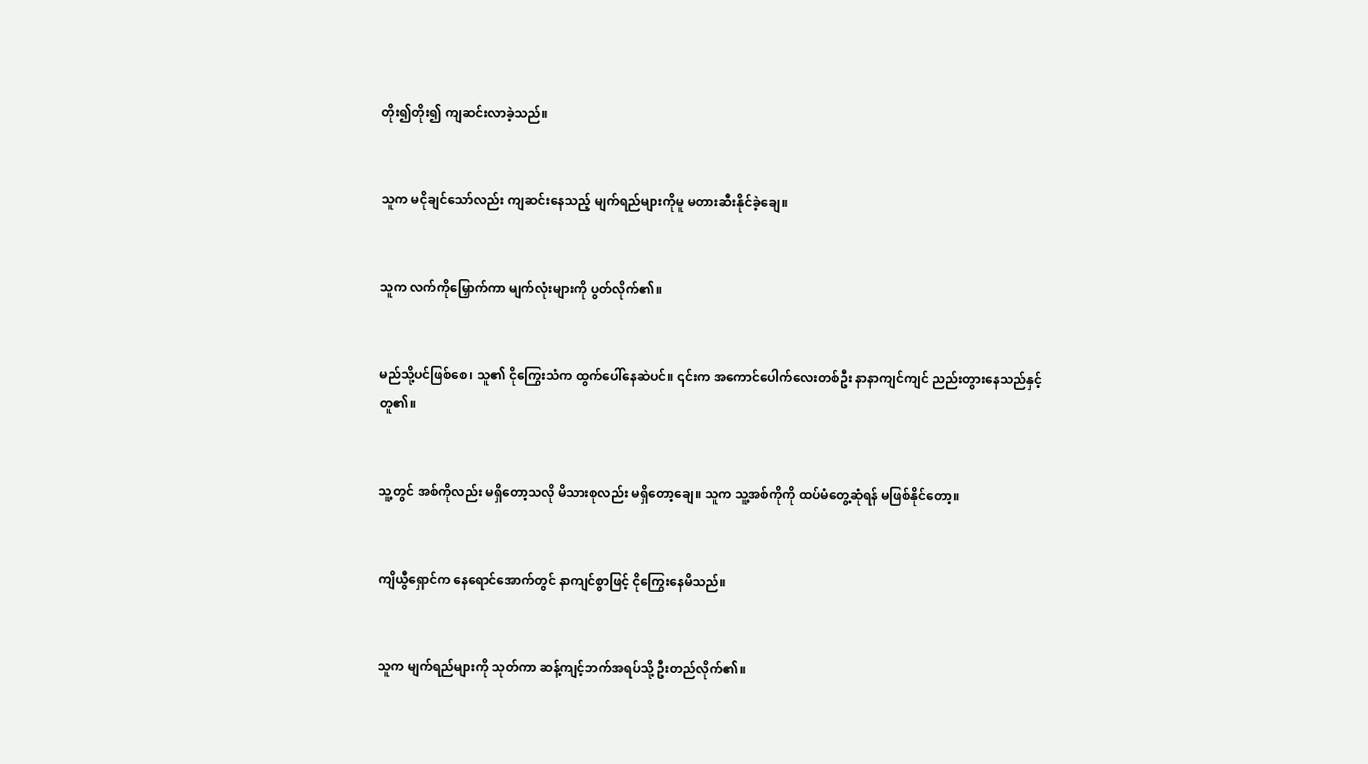တိုး၍တိုး၍ ကျဆင်းလာခဲ့သည်။


သူက မငိုချင်သော်လည်း ကျဆင်းနေသည့် မျက်ရည်များကိုမူ မတားဆီးနိုင်ခဲ့ချေ။


သူက လက်ကိုမြှောက်ကာ မျက်လုံးများကို ပွတ်လိုက်၏။


မည်သို့ပင်ဖြစ်စေ၊ သူ၏ ငိုကြွေးသံက ထွက်ပေါ်နေဆဲပင်။ ၎င်းက အကောင်ပေါက်လေးတစ်ဦး နာနာကျင်ကျင် ညည်းတွားနေသည်နှင့် တူ၏။


သူ့တွင် အစ်ကိုလည်း မရှိတော့သလို မိသားစုလည်း မရှိတော့ချေ။ သူက သူ့အစ်ကိုကို ထပ်မံတွေ့ဆုံရန် မဖြစ်နိုင်တော့။


ကျိယွီရှောင်က နေရောင်အောက်တွင် နာကျင်စွာဖြင့် ငိုကြွေးနေမိသည်။


သူက မျက်ရည်များကို သုတ်ကာ ဆန့်ကျင့်ဘက်အရပ်သို့ ဦးတည်လိုက်၏။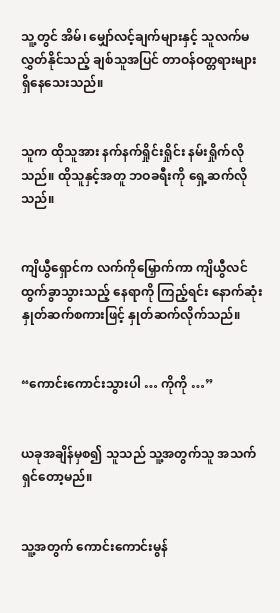သူ့တွင် အိမ်၊ မျှော်လင့်ချက်များနှင့် သူလက်မလွှတ်နိုင်သည့် ချစ်သူအပြင် တာဝန်ဝတ္တရားများ ရှိနေသေးသည်။


သူက ထိုသူအား နက်နက်ရှိုင်းရှိုင်း နမ်းရှိုက်လိုသည်။ ထိုသူနှင့်အတူ ဘဝခရီးကို ရှေ့ဆက်လိုသည်။


ကျိယွီရှောင်က လက်ကိုမြှောက်ကာ ကျိယွီလင် ထွက်ခွာသွားသည့် နေရာကို ကြည့်ရင်း နောက်ဆုံးနှုတ်ဆက်စကားဖြင့် နှုတ်ဆက်လိုက်သည်။


“ကောင်းကောင်းသွားပါ … ကိုကို …”


ယခုအချိန်မှစ၍ သူသည် သူ့အတွက်သူ အသက်ရှင်တော့မည်။


သူ့အတွက် ကောင်းကောင်းမွန်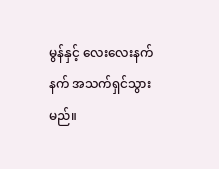မွန်နှင့် လေးလေးနက်နက် အသက်ရှင်သွားမည်။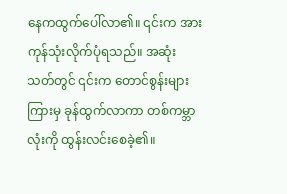နေကထွက်ပေါ်လာ၏။ ၎င်းက အားကုန်သုံးလိုက်ပုံရသည်။ အဆုံးသတ်တွင် ၎င်းက တောင်စွန်းများကြားမှ ခုန်ထွက်လာကာ တစ်ကမ္ဘာလုံးကို ထွန်းလင်းစေခဲ့၏။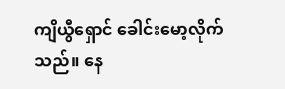ကျိယွီရှောင် ခေါင်းမော့လိုက်သည်။ နေ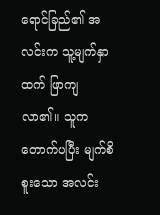ရောင်ခြည်၏ အလင်းက သူ့မျက်နှာထက် ဖြာကျလာ၏။ သူက တောက်ပပြီး မျက်စိစူးသော အလင်း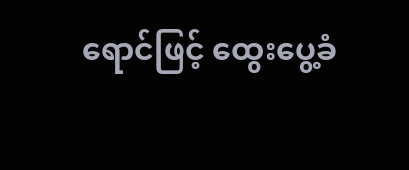ရောင်ဖြင့် ထွေးပွေ့ခံ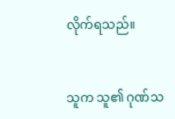လိုက်ရသည်။


သူက သူ၏ ဂုဏ်သ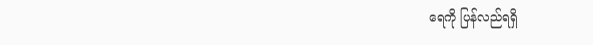ရေကို ပြန်လည်ရရှိ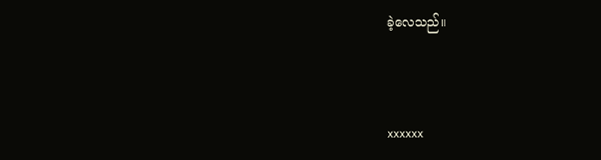ခဲ့လေသည်။



xxxxxx